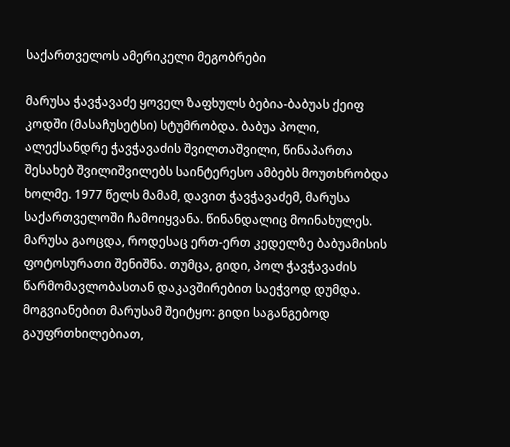საქართველოს ამერიკელი მეგობრები

მარუსა ჭავჭავაძე ყოველ ზაფხულს ბებია-ბაბუას ქეიფ კოდში (მასაჩუსეტსი) სტუმრობდა. ბაბუა პოლი, ალექსანდრე ჭავჭავაძის შვილთაშვილი, წინაპართა შესახებ შვილიშვილებს საინტერესო ამბებს მოუთხრობდა ხოლმე. 1977 წელს მამამ, დავით ჭავჭავაძემ, მარუსა საქართველოში ჩამოიყვანა. წინანდალიც მოინახულეს. მარუსა გაოცდა, როდესაც ერთ-ერთ კედელზე ბაბუამისის ფოტოსურათი შენიშნა. თუმცა, გიდი, პოლ ჭავჭავაძის წარმომავლობასთან დაკავშირებით საეჭვოდ დუმდა. მოგვიანებით მარუსამ შეიტყო: გიდი საგანგებოდ გაუფრთხილებიათ,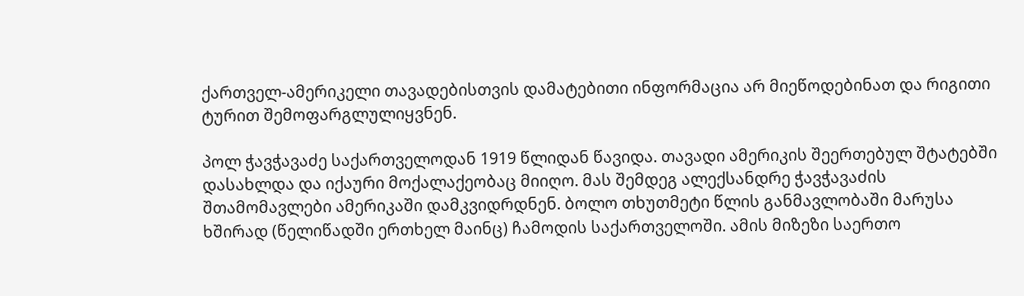ქართველ-ამერიკელი თავადებისთვის დამატებითი ინფორმაცია არ მიეწოდებინათ და რიგითი ტურით შემოფარგლულიყვნენ.

პოლ ჭავჭავაძე საქართველოდან 1919 წლიდან წავიდა. თავადი ამერიკის შეერთებულ შტატებში დასახლდა და იქაური მოქალაქეობაც მიიღო. მას შემდეგ ალექსანდრე ჭავჭავაძის შთამომავლები ამერიკაში დამკვიდრდნენ. ბოლო თხუთმეტი წლის განმავლობაში მარუსა ხშირად (წელიწადში ერთხელ მაინც) ჩამოდის საქართველოში. ამის მიზეზი საერთო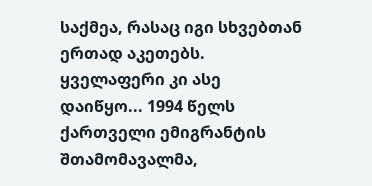საქმეა, რასაც იგი სხვებთან ერთად აკეთებს. ყველაფერი კი ასე დაიწყო... 1994 წელს ქართველი ემიგრანტის შთამომავალმა,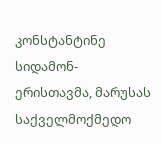კონსტანტინე სიდამონ-ერისთავმა, მარუსას საქველმოქმედო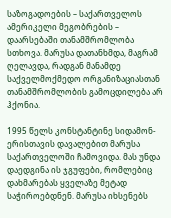საზოგადოების – საქართველოს ამერიკელი მეგობრების – დაარსებაში თანამშრომლობა სთხოვა. მარუსა დათანხმდა, მაგრამ ღელავდა, რადგან მანამდე საქველმოქმედო ორგანიზაციასთან თანამშრომლობის გამოცდილება არ ჰქონია.

1995 წელს კონსტანტინე სიდამონ-ერისთავის დავალებით მარუსა საქართველოში ჩამოვიდა. მას უნდა დაედგინა ის ჯგუფები, რომლებიც დახმარებას ყველაზე მეტად საჭიროებდნენ. მარუსა იხსენებს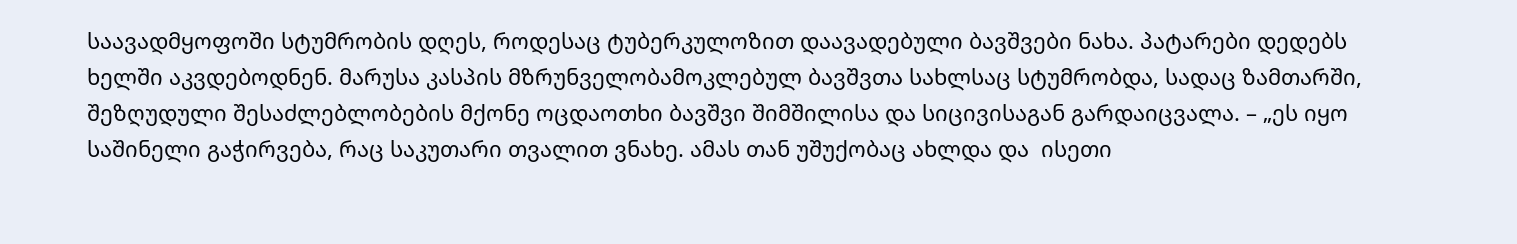საავადმყოფოში სტუმრობის დღეს, როდესაც ტუბერკულოზით დაავადებული ბავშვები ნახა. პატარები დედებს ხელში აკვდებოდნენ. მარუსა კასპის მზრუნველობამოკლებულ ბავშვთა სახლსაც სტუმრობდა, სადაც ზამთარში, შეზღუდული შესაძლებლობების მქონე ოცდაოთხი ბავშვი შიმშილისა და სიცივისაგან გარდაიცვალა. – „ეს იყო საშინელი გაჭირვება, რაც საკუთარი თვალით ვნახე. ამას თან უშუქობაც ახლდა და  ისეთი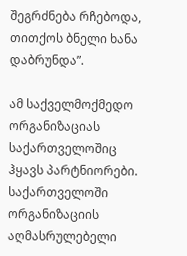შეგრძნება რჩებოდა, თითქოს ბნელი ხანა დაბრუნდა”.

ამ საქველმოქმედო ორგანიზაციას საქართველოშიც ჰყავს პარტნიორები.  საქართველოში ორგანიზაციის აღმასრულებელი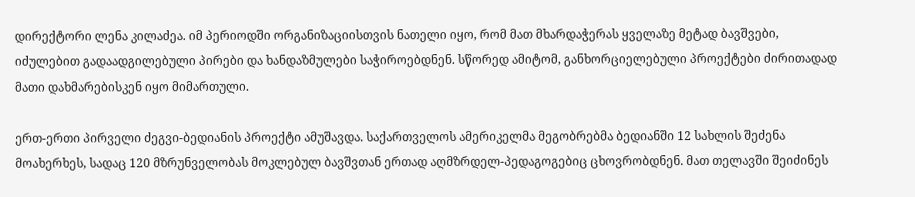დირექტორი ლენა კილაძეა. იმ პერიოდში ორგანიზაციისთვის ნათელი იყო, რომ მათ მხარდაჭერას ყველაზე მეტად ბავშვები, იძულებით გადაადგილებული პირები და ხანდაზმულები საჭიროებდნენ. სწორედ ამიტომ, განხორციელებული პროექტები ძირითადად მათი დახმარებისკენ იყო მიმართული.

ერთ-ერთი პირველი ძეგვი-ბედიანის პროექტი ამუშავდა. საქართველოს ამერიკელმა მეგობრებმა ბედიანში 12 სახლის შეძენა მოახერხეს, სადაც 120 მზრუნველობას მოკლებულ ბავშვთან ერთად აღმზრდელ-პედაგოგებიც ცხოვრობდნენ. მათ თელავში შეიძინეს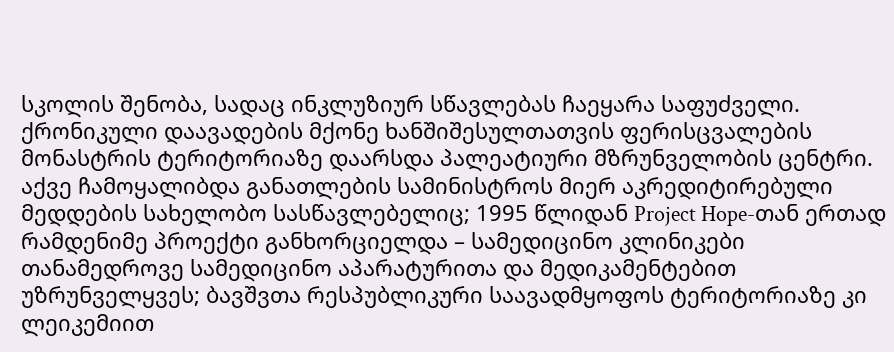სკოლის შენობა, სადაც ინკლუზიურ სწავლებას ჩაეყარა საფუძველი. ქრონიკული დაავადების მქონე ხანშიშესულთათვის ფერისცვალების მონასტრის ტერიტორიაზე დაარსდა პალეატიური მზრუნველობის ცენტრი. აქვე ჩამოყალიბდა განათლების სამინისტროს მიერ აკრედიტირებული მედდების სახელობო სასწავლებელიც; 1995 წლიდან Project Hope-თან ერთად რამდენიმე პროექტი განხორციელდა – სამედიცინო კლინიკები თანამედროვე სამედიცინო აპარატურითა და მედიკამენტებით უზრუნველყვეს; ბავშვთა რესპუბლიკური საავადმყოფოს ტერიტორიაზე კი ლეიკემიით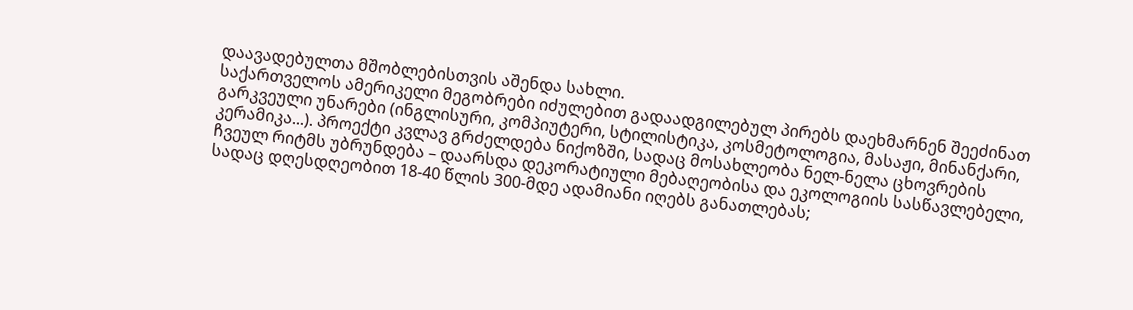დაავადებულთა მშობლებისთვის აშენდა სახლი.
საქართველოს ამერიკელი მეგობრები იძულებით გადაადგილებულ პირებს დაეხმარნენ შეეძინათ გარკვეული უნარები (ინგლისური, კომპიუტერი, სტილისტიკა, კოსმეტოლოგია, მასაჟი, მინანქარი, კერამიკა...). პროექტი კვლავ გრძელდება ნიქოზში, სადაც მოსახლეობა ნელ-ნელა ცხოვრების ჩვეულ რიტმს უბრუნდება – დაარსდა დეკორატიული მებაღეობისა და ეკოლოგიის სასწავლებელი, სადაც დღესდღეობით 18-40 წლის 300-მდე ადამიანი იღებს განათლებას;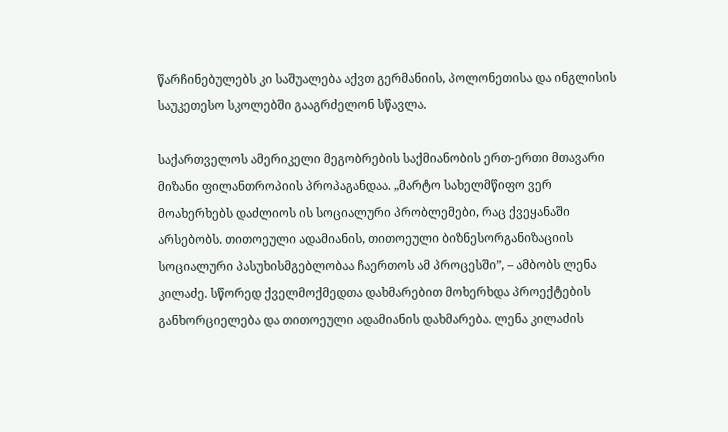წარჩინებულებს კი საშუალება აქვთ გერმანიის, პოლონეთისა და ინგლისის საუკეთესო სკოლებში გააგრძელონ სწავლა.

საქართველოს ამერიკელი მეგობრების საქმიანობის ერთ-ერთი მთავარი მიზანი ფილანთროპიის პროპაგანდაა. „მარტო სახელმწიფო ვერ მოახერხებს დაძლიოს ის სოციალური პრობლემები, რაც ქვეყანაში არსებობს. თითოეული ადამიანის, თითოეული ბიზნესორგანიზაციის სოციალური პასუხისმგებლობაა ჩაერთოს ამ პროცესში”, – ამბობს ლენა კილაძე. სწორედ ქველმოქმედთა დახმარებით მოხერხდა პროექტების განხორციელება და თითოეული ადამიანის დახმარება. ლენა კილაძის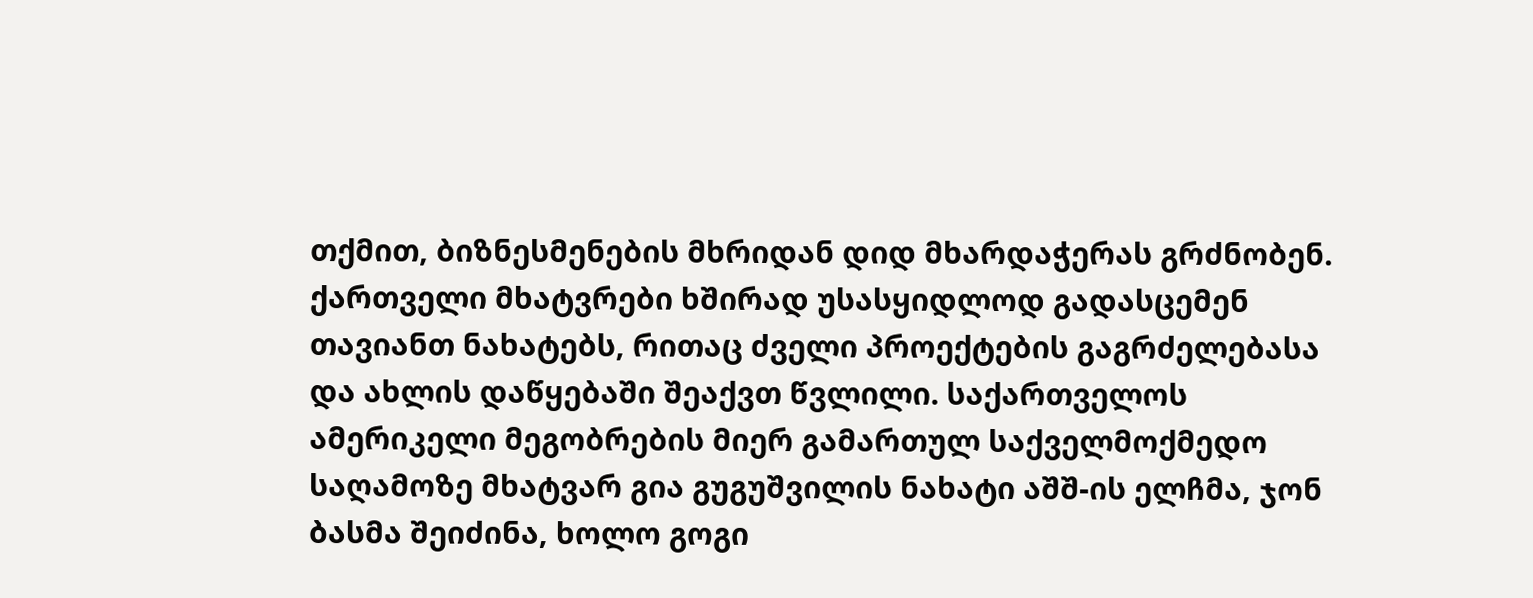თქმით, ბიზნესმენების მხრიდან დიდ მხარდაჭერას გრძნობენ. ქართველი მხატვრები ხშირად უსასყიდლოდ გადასცემენ თავიანთ ნახატებს, რითაც ძველი პროექტების გაგრძელებასა და ახლის დაწყებაში შეაქვთ წვლილი. საქართველოს ამერიკელი მეგობრების მიერ გამართულ საქველმოქმედო საღამოზე მხატვარ გია გუგუშვილის ნახატი აშშ-ის ელჩმა, ჯონ ბასმა შეიძინა, ხოლო გოგი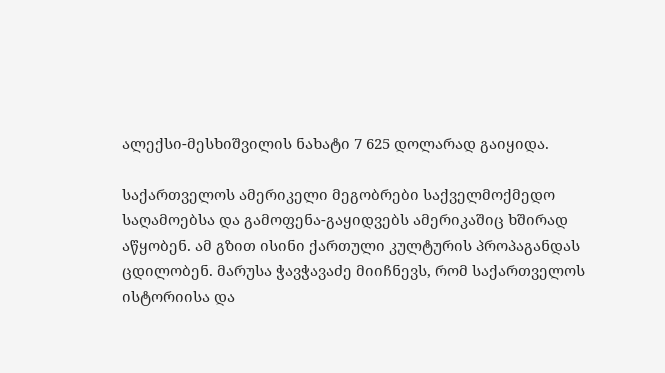ალექსი-მესხიშვილის ნახატი 7 625 დოლარად გაიყიდა.

საქართველოს ამერიკელი მეგობრები საქველმოქმედო საღამოებსა და გამოფენა-გაყიდვებს ამერიკაშიც ხშირად აწყობენ. ამ გზით ისინი ქართული კულტურის პროპაგანდას ცდილობენ. მარუსა ჭავჭავაძე მიიჩნევს, რომ საქართველოს ისტორიისა და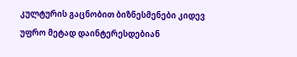კულტურის გაცნობით ბიზნესმენები კიდევ უფრო მეტად დაინტერესდებიან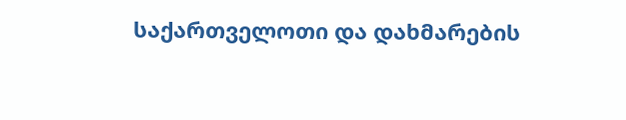საქართველოთი და დახმარების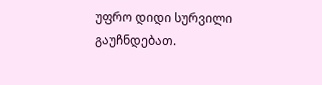უფრო დიდი სურვილი გაუჩნდებათ.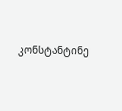კონსტანტინე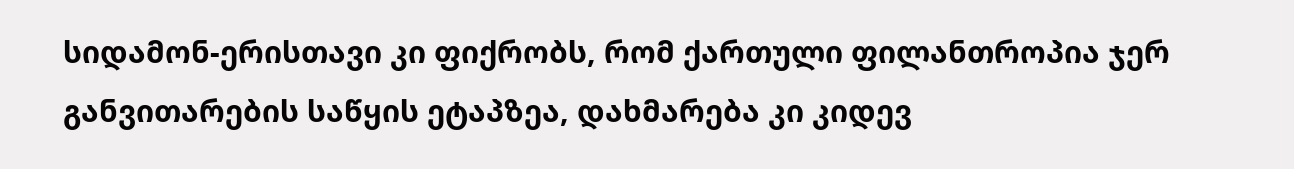სიდამონ-ერისთავი კი ფიქრობს, რომ ქართული ფილანთროპია ჯერ განვითარების საწყის ეტაპზეა, დახმარება კი კიდევ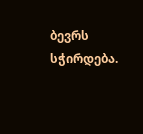ბევრს სჭირდება.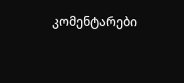კომენტარები